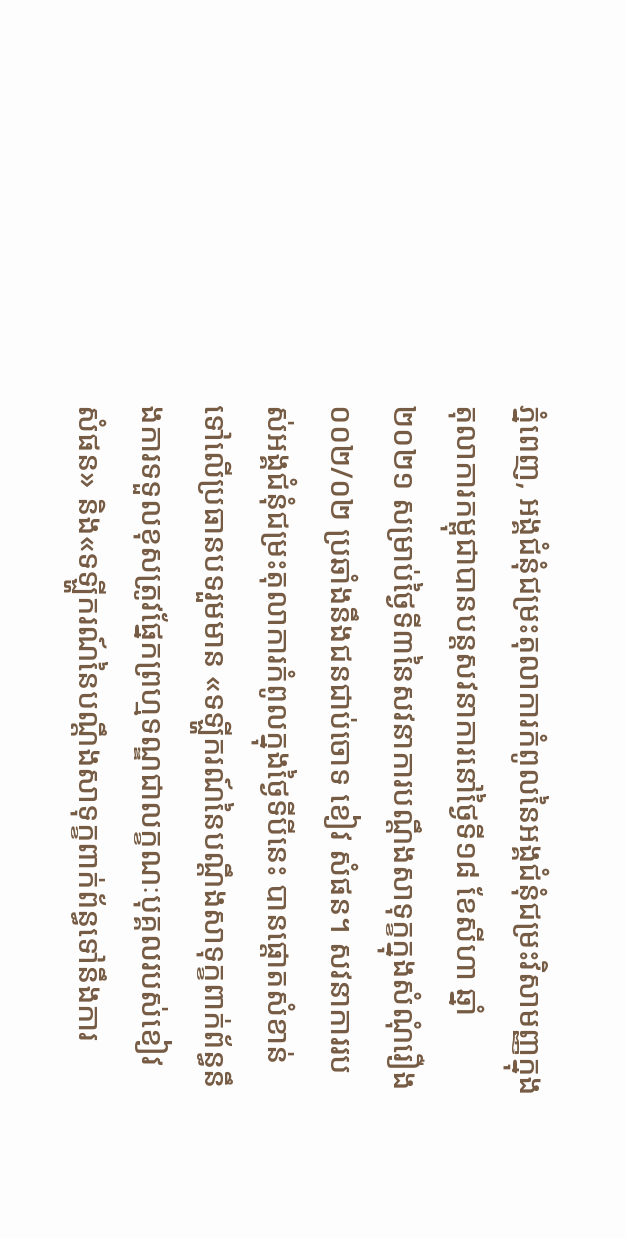ភ្នំពេញ, អង្គជំនុំជម្រះតុលាការកំពូលនៃអង្គជំនុំជម្រះវិសាមញ្ញក្នុងតុលាការកម្ពុជាបានបន្តសវនាការនៅថ្ងៃទី១៨ ខែសីហា ឆ្នាំ២០២១ សម្រាប់ថ្ងៃទី៣នៃសវនាការបណ្តឹងសាទុក្ខក្នុងសំណុំរឿង០០២/០២ ប្រឆាំងនឹងជនជាប់ចោទ ខៀវ សំផន។ សវនាការរបស់អង្គជំនុំជម្រះតុលាការកំពូលក្នុងថ្ងៃទីបីនេះ បានផ្ដោតសំខាន់ទៅលើប្រធានបទរួមមាន «ទឡ្ហីករណ៍នៃបណ្ដឹងសាទុក្ខពាក់ព័ន្ធនឹងការទទួលខុសត្រូវផ្នែកព្រហ្មទណ្ឌជាលក្ខណៈបុគ្គលរបស់ខៀវ សំផន» និង«ទឡ្ហីករណ៍នៃបណ្ដឹងសាទុក្ខពាក់ព័ន្ធទៅនឹងការ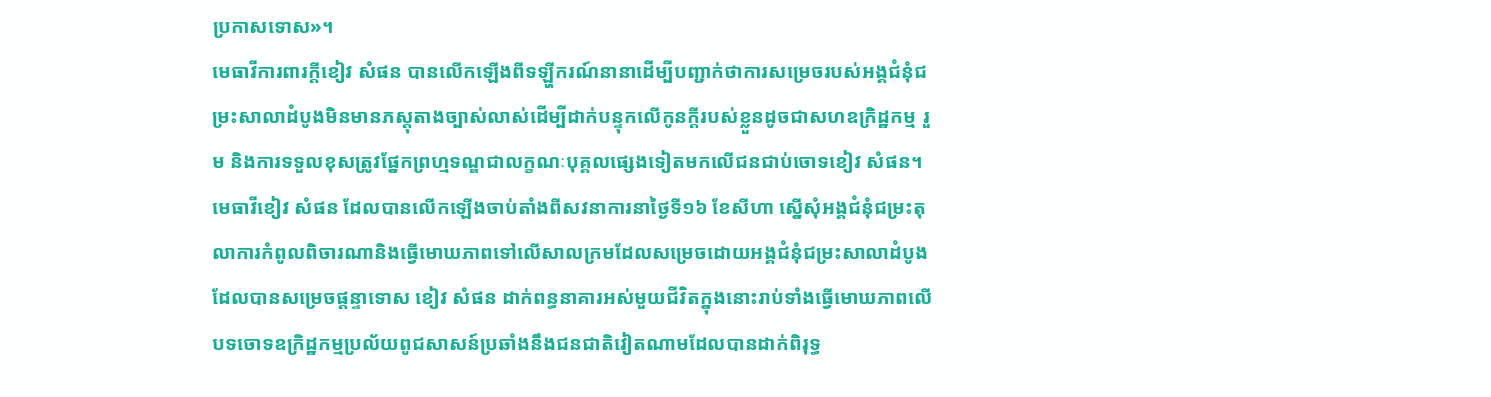ប្រកាសទោស»។
មេធាវីការពារក្តីខៀវ សំផន បានលើកឡើងពីទឡ្ហីករណ៍នានាដើម្បីបញ្ជាក់ថាការសម្រេចរបស់អង្គជំនុំជម្រះសាលាដំបូងមិនមានភស្តុតាងច្បាស់លាស់ដើម្បីដាក់បន្ទុកលើកូនក្តីរបស់ខ្លួនដូចជាសហឧក្រិដ្ឋកម្ម រួម និងការទទួលខុសត្រូវផ្នែកព្រហ្មទណ្ឌជាលក្ខណៈបុគ្គលផ្សេងទៀតមកលើជនជាប់ចោទខៀវ សំផន។ មេធាវីខៀវ សំផន ដែលបានលើកឡើងចាប់តាំងពីសវនាការនាថ្ងៃទី១៦ ខែសីហា ស្នើសុំអង្គជំនុំជម្រះតុលាការកំពូលពិចារណានិងធ្វើមោឃភាពទៅលើសាលក្រមដែលសម្រេចដោយអង្គជំនុំជម្រះសាលាដំបូងដែលបានសម្រេចផ្តន្ទាទោស ខៀវ សំផន ដាក់ពន្ធនាគារអស់មួយជីវិតក្នុងនោះរាប់ទាំងធ្វើមោឃភាពលើបទចោទឧក្រិដ្ឋកម្មប្រល័យពូជសាសន៍ប្រឆាំងនឹងជនជាតិវៀតណាមដែលបានដាក់ពិរុទ្ធ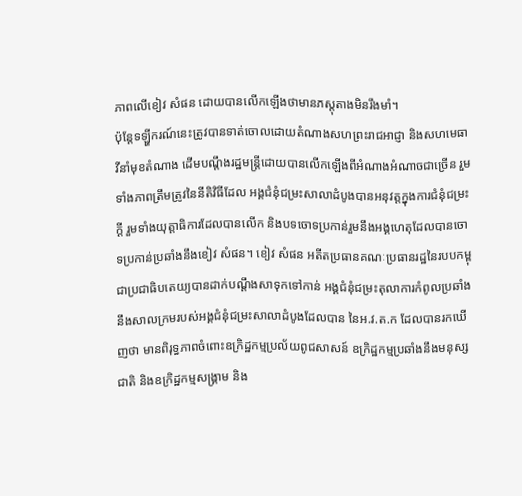ភាពលើខៀវ សំផន ដោយបានលើកឡើងថាមានភស្តុតាងមិនរឹងមាំ។
ប៉ុន្តែទឡ្ហីករណ៍នេះត្រូវបានទាត់ចោលដោយតំណាងសហព្រះរាជអាជ្ញា និងសហមេធាវីនាំមុខតំណាង ដើមបណ្តឹងរដ្ឋមន្ត្រីដោយបានលើកឡើងពីអំណាងអំណាចជាច្រើន រួមទាំងភាពត្រឹមត្រូវនៃនីតិវិធីដែល អង្គជំនុំជម្រះសាលាដំបូងបានអនុវត្តក្នុងការជំនុំជម្រះក្តី រួមទាំងយុត្តាធិការដែលបានលើក និងបទចោទប្រកាន់រួមនឹងអង្គហេតុដែលបានចោទប្រកាន់ប្រឆាំងនឹងខៀវ សំផន។ ខៀវ សំផន អតីតប្រធានគណៈប្រធានរដ្ឋនៃរបបកម្ពុជាប្រជាធិបតេយ្យបានដាក់បណ្តឹងសាទុកទៅកាន់ អង្គជំនុំជម្រះតុលាការកំពូលប្រឆាំងនឹងសាលក្រមរបស់អង្គជំនុំជម្រះសាលាដំបូងដែលបាន នៃអ.វ.ត.ក ដែលបានរកឃើញថា មានពិរុទ្ធភាពចំពោះឧក្រិដ្ឋកម្មប្រល័យពូជសាសន៍ ឧក្រិដ្ឋកម្មប្រឆាំងនឹងមនុស្សជាតិ និងឧក្រិដ្ឋកម្មសង្គ្រាម និង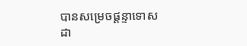បានសម្រេចផ្តន្ទាទោសដា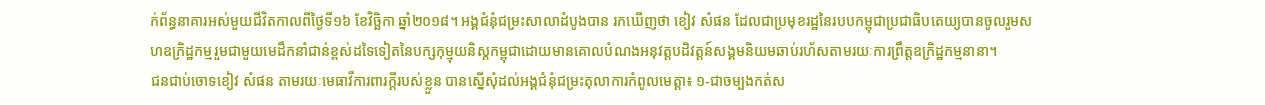ក់ព័ន្ធនាគារអស់មួយជីវិតកាលពីថ្ងៃទី១៦ ខែវិច្ឆិកា ឆ្នាំ២០១៨។ អង្គជំនុំជម្រះសាលាដំបូងបាន រកឃើញថា ខៀវ សំផន ដែលជាប្រមុខរដ្ឋនៃរបបកម្ពុជាប្រជាធិបតេយ្យបានចូលរួមសហឧក្រិដ្ឋកម្មរួមជាមួយមេដឹកនាំជាន់ខ្ពស់ដទៃទៀតនៃបក្សកុម្មុយនិស្តកម្ពុជាដោយមានគោលបំណងអនុវត្តបដិវត្តន៍សង្គមនិយមឆាប់រហ័សតាមរយៈការព្រឹត្តឧក្រិដ្ឋកម្មនានា។
ជនជាប់ចោទខៀវ សំផន តាមរយៈមេធាវីការពារក្តីរបស់ខ្លួន បានស្នើសុំដល់អង្គជំនុំជម្រះតុលាការកំពូលមេត្តា៖ ១-ជាចម្បងកត់ស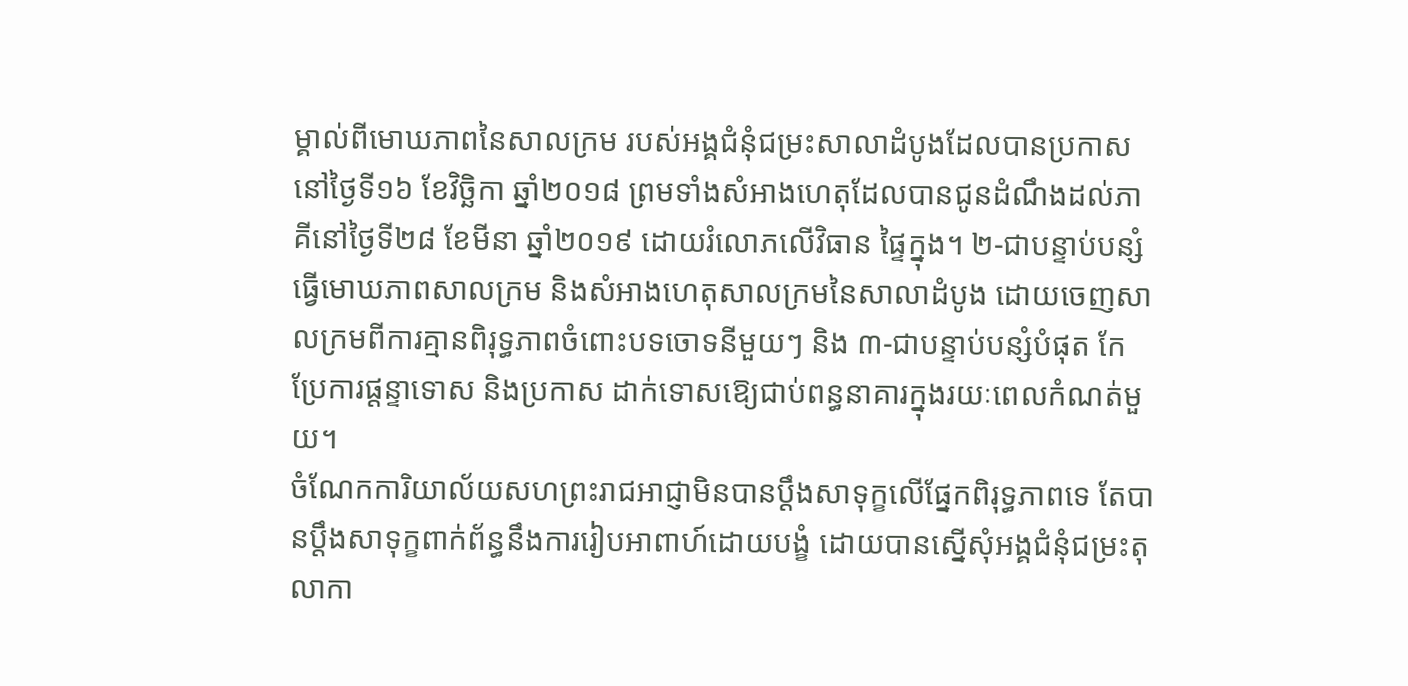ម្គាល់ពីមោឃភាពនៃសាលក្រម របស់អង្គជំនុំជម្រះសាលាដំបូងដែលបានប្រកាសនៅថ្ងៃទី១៦ ខែវិច្ឆិកា ឆ្នាំ២០១៨ ព្រមទាំងសំអាងហេតុដែលបានជូនដំណឹងដល់ភាគីនៅថ្ងៃទី២៨ ខែមីនា ឆ្នាំ២០១៩ ដោយរំលោភលើវិធាន ផ្ទៃក្នុង។ ២-ជាបន្ទាប់បន្សំ ធ្វើមោឃភាពសាលក្រម និងសំអាងហេតុសាលក្រមនៃសាលាដំបូង ដោយចេញសាលក្រមពីការគ្មានពិរុទ្ធភាពចំពោះបទចោទនីមួយៗ និង ៣-ជាបន្ទាប់បន្សំបំផុត កែប្រែការផ្តន្ទាទោស និងប្រកាស ដាក់ទោសឱ្យេជាប់ពន្ធនាគារក្នុងរយៈពេលកំណត់មួយ។
ចំណែកការិយាល័យសហព្រះរាជអាជ្ញាមិនបានប្តឹងសាទុក្ខលើផ្នែកពិរុទ្ធភាពទេ តែបានប្តឹងសាទុក្ខពាក់ព័ន្ធនឹងការរៀបអាពាហ៍ដោយបង្ខំ ដោយបានស្នើសុំអង្គជំនុំជម្រះតុលាកា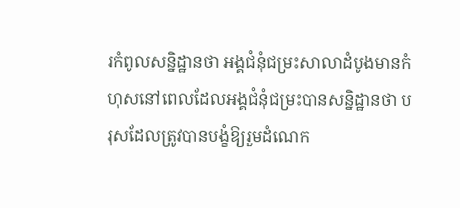រកំពូលសន្និដ្ឋានថា អង្គជំនុំជម្រះសាលាដំបូងមានកំហុសនៅពេលដែលអង្គជំនុំជម្រះបានសន្និដ្ឋានថា បរុសដែលត្រូវបានបង្ខំឱ្យរួមដំណេក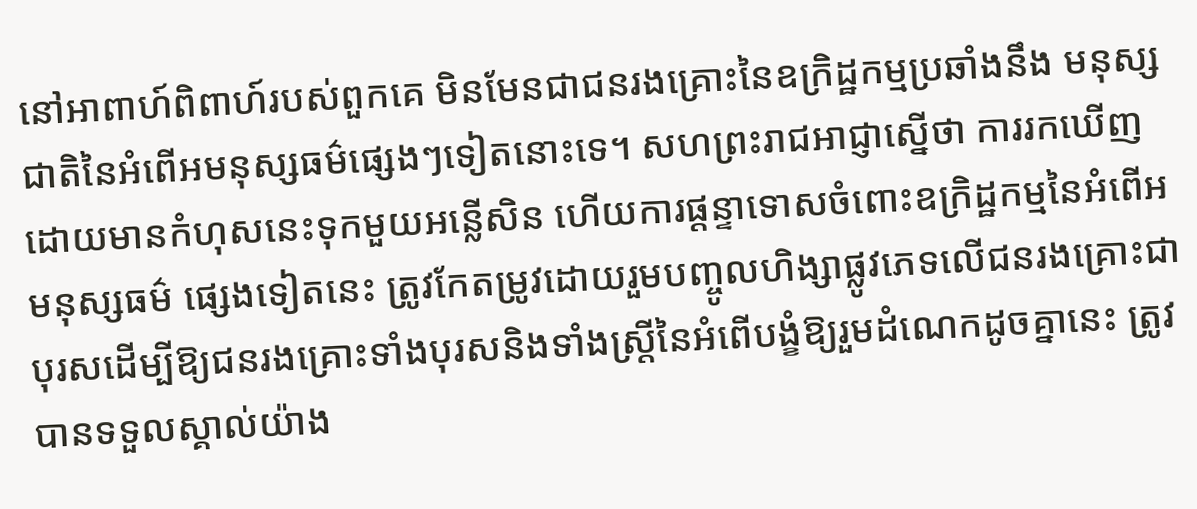នៅអាពាហ៍ពិពាហ៍របស់ពួកគេ មិនមែនជាជនរងគ្រោះនៃឧក្រិដ្ឋកម្មប្រឆាំងនឹង មនុស្សជាតិនៃអំពើអមនុស្សធម៌ផ្សេងៗទៀតនោះទេ។ សហព្រះរាជអាជ្ញាស្នើថា ការរកឃើញដោយមានកំហុសនេះទុកមួយអន្លើសិន ហើយការផ្តន្ទាទោសចំពោះឧក្រិដ្ឋកម្មនៃអំពើអមនុស្សធម៌ ផ្សេងទៀតនេះ ត្រូវកែតម្រូវដោយរួមបញ្ចូលហិង្សាផ្លូវភេទលើជនរងគ្រោះជាបុរសដើម្បីឱ្យជនរងគ្រោះទាំងបុរសនិងទាំងស្រ្តីនៃអំពើបង្ខំឱ្យរួមដំណេកដូចគ្នានេះ ត្រូវបានទទួលស្គាល់យ៉ាង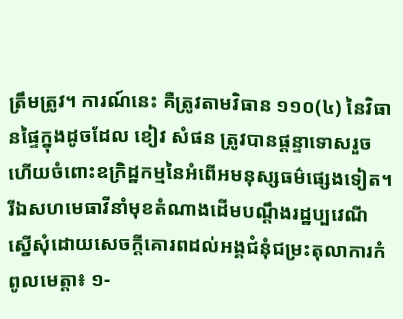ត្រឹមត្រូវ។ ការណ៍នេះ គឺត្រូវតាមវិធាន ១១០(៤) នៃវិធានផ្ទៃក្នុងដូចដែល ខៀវ សំផន ត្រូវបានផ្តន្ទាទោសរួចហើយចំពោះឧក្រិដ្ឋកម្មនៃអំពើអមនុស្សធម៌ផ្សេងទៀត។
រីឯសហមេធាវីនាំមុខតំណាងដើមបណ្តឹងរដ្ឋប្បវេណីស្នើសុំដោយសេចក្តីគោរពដល់អង្គជំនុំជម្រះតុលាការកំពូលមេត្តា៖ ១-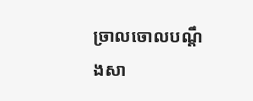ច្រាលចោលបណ្តឹងសា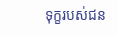ទុក្ខរបស់ជន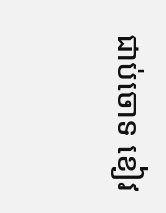ជាប់ចោទ ខៀវ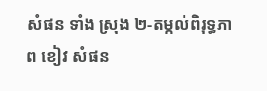សំផន ទាំង ស្រុង ២-តម្កល់ពិរុទ្ធភាព ខៀវ សំផន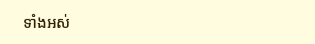ទាំងអស់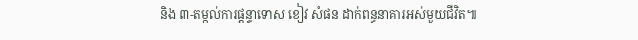និង ៣-តម្កល់ការផ្តន្ទាទោស ខៀវ សំផន ដាក់ពន្ធនាគារអស់មួយជីវិត៕